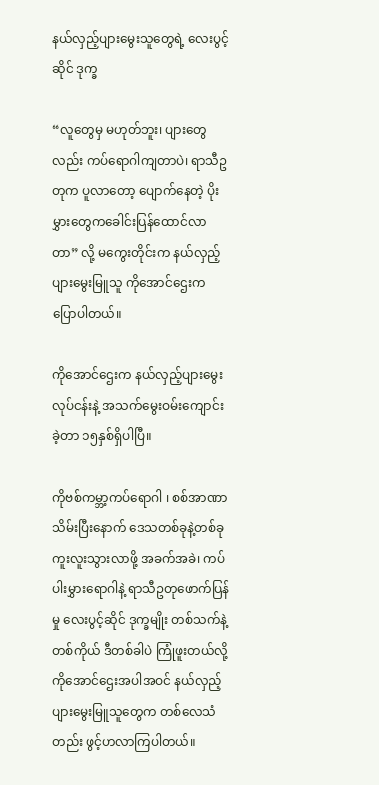နယ်လှည့်ပျားမွေးသူတွေရဲ့ လေးပွင့်ဆိုင် ဒုက္ခ

“လူတွေမှ မဟုတ်ဘူး၊ ပျားတွေလည်း ကပ်ရောဂါကျတာပဲ၊ ရာသီဥတုက ပူလာတော့ ပျောက်နေတဲ့ ပိုးမွှားတွေကခေါင်းပြန်ထောင်လာတာ” လို့ မကွေးတိုင်းက နယ်လှည့်ပျားမွေးမြူသူ ကိုအောင်ဌေးက ပြောပါတယ်။

ကိုအောင်ဌေးက နယ်လှည့်ပျားမွေးလုပ်ငန်းနဲ့ အသက်မွေးဝမ်းကျောင်းခဲ့တာ ၁၅နှစ်ရှိပါပြီ။

ကိုဗစ်ကမ္ဘာ့ကပ်ရောဂါ ၊ စစ်အာဏာသိမ်းပြီးနောက် ဒေသတစ်ခုနဲ့တစ်ခုကူးလူးသွားလာဖို့ အခက်အခဲ၊ ကပ်ပါးမွှားရောဂါနဲ့ ရာသီဥတုဖောက်ပြန်မှု လေးပွင့်ဆိုင် ဒုက္ခမျိုး တစ်သက်နဲ့တစ်ကိုယ် ဒီတစ်ခါပဲ ကြုံဖူးတယ်လို့ ကိုအောင်ဌေးအပါအဝင် နယ်လှည့်ပျားမွေးမြူသူတွေက တစ်လေသံတည်း ဖွင့်ဟလာကြပါတယ်။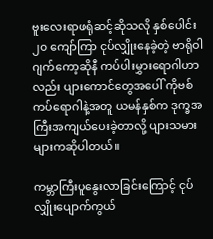ဗူးလေးရာဖရုံဆင့်ဆိုသလို နှစ်ပေါင်း ၂၀ ကျော်ကြာ ငုပ်လျှိုးနေခဲ့တဲ့ ဗာရိုဝါဂျက်ကော့ဆိုနီ ကပ်ပါးမွှားရောဂါဟာလည်း ပျားကောင်တွေအပေါ် ကိုဗစ်ကပ်ရောဂါနဲ့အတူ ယမန်နှစ်က ဒုက္ခအကြီးအကျယ်ပေးခဲ့တာလို့ ပျားသမားများကဆိုပါတယ်။

ကမ္ဘာကြီးပူနွေးလာခြင်းကြောင့် ငုပ်လျှိုးပျောက်ကွယ်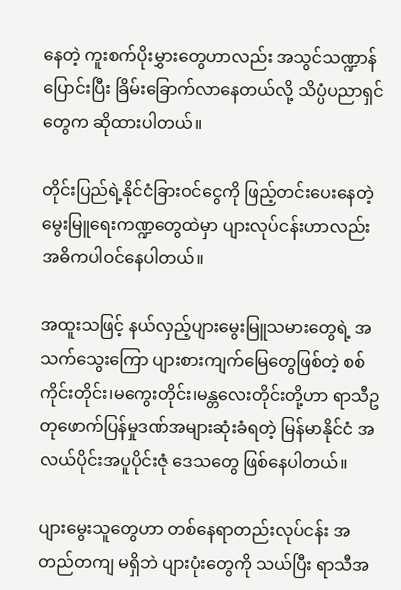နေတဲ့ ကူးစက်ပိုးမွှားတွေဟာလည်း အသွင်သဏ္ဍာန်ပြောင်းပြီး ခြိမ်းခြောက်လာနေတယ်လို့ သိပ္ပံပညာရှင်တွေက ဆိုထားပါတယ်။

တိုင်းပြည်ရဲ့နိုင်ငံခြားဝင်ငွေကို ဖြည့်တင်းပေးနေတဲ့ မွေးမြူရေးကဏ္ဍတွေထဲမှာ ပျားလုပ်ငန်းဟာလည်း အဓိကပါဝင်နေပါတယ်။

အထူးသဖြင့် နယ်လှည့်ပျားမွေးမြူသမားတွေရဲ့ အသက်သွေးကြော ပျားစားကျက်မြေတွေဖြစ်တဲ့ စစ်ကိုင်းတိုင်း၊မကွေးတိုင်း၊မန္တလေးတိုင်းတို့ဟာ ရာသီဥတုဖောက်ပြန်မှုဒဏ်အများဆုံးခံရတဲ့ မြန်မာနိုင်ငံ အလယ်ပိုင်းအပူပိုင်းဇုံ ဒေသတွေ ဖြစ်နေပါတယ်။

ပျားမွေးသူတွေဟာ တစ်နေရာတည်းလုပ်ငန်း အတည်တကျ မရှိဘဲ ပျားပုံးတွေကို သယ်ပြီး ရာသီအ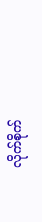လိုက်စိုက်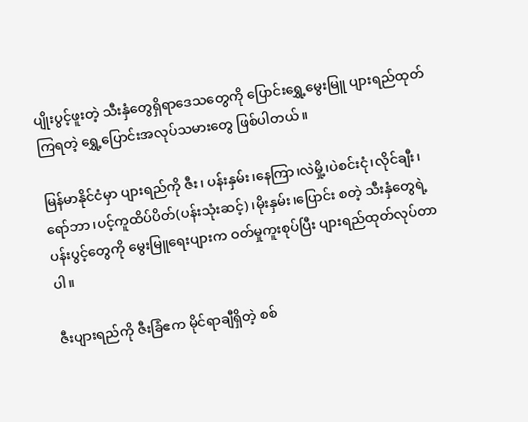ပျိုးပွင့်ဖူးတဲ့ သီးနှံတွေရှိရာဒေသတွေကို ပြောင်းရွှေ့မွေးမြူ ပျားရည်ထုတ်ကြရတဲ့ ရွှေ့ပြောင်းအလုပ်သမားတွေ ဖြစ်ပါတယ်။

မြန်မာနိုင်ငံမှာ ပျားရည်ကို ဇီး၊ ပန်းနှမ်း၊နေကြာ၊လဲမှို့၊ပဲစင်းငုံ၊လိုင်ချီး၊ ရော်ဘာ၊ပင့်ကူထိပ်ပိတ်(ပန်းသုံးဆင့်)၊မိုးနှမ်း၊ပြောင်း စတဲ့ သီးနှံတွေရဲ့ပန်းပွင့်တွေကို မွေးမြူရေးပျားက ဝတ်မှုကူးစုပ်ပြီး ပျားရည်ထုတ်လုပ်တာပါ။

ဇီးပျားရည်ကို ဇီးခြံဧက မိုင်ရာချီရှိတဲ့ စစ်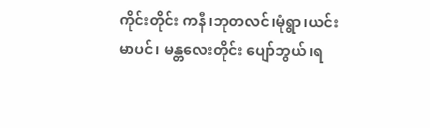ကိုင်းတိုင်း ကနီ၊ဘုတလင်၊မုံရွာ၊ယင်းမာပင်၊ မန္တလေးတိုင်း ပျော်ဘွယ်၊ရ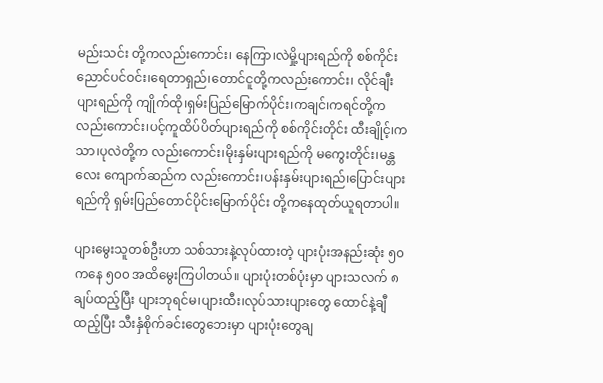မည်းသင်း တို့ကလည်းကောင်း၊ နေကြာ၊လဲမှို့ပျားရည်ကို စစ်ကိုင်း ညောင်ပင်ဝင်း၊ရေတာရှည်၊တောင်ငူတို့ကလည်းကောင်း၊ လိုင်ချီးပျားရည်ကို ကျိုက်ထို၊ရှမ်းပြည်မြောက်ပိုင်း၊ကချင်၊ကရင်တို့က လည်းကောင်း၊ပင့်ကူထိပ်ပိတ်ပျားရည်ကို စစ်ကိုင်းတိုင်း ထီးချိုင့်၊ကသာ၊ပုလဲတို့က လည်းကောင်း၊မိုးနှမ်းပျားရည်ကို မကွေးတိုင်း၊မန္တလေး ကျောက်ဆည်က လည်းကောင်း၊ပန်းနှမ်းပျားရည်၊ပြောင်းပျားရည်ကို ရှမ်းပြည်တောင်ပိုင်းမြောက်ပိုင်း တို့ကနေထုတ်ယူရတာပါ။

ပျားမွေးသူတစ်ဦးဟာ သစ်သားနဲ့လုပ်ထားတဲ့ ပျားပုံးအနည်းဆုံး ၅၀ ကနေ ၅၀၀ အထိမွေးကြပါတယ်။ ပျားပုံးတစ်ပုံးမှာ ပျားသလက် ၈ ချပ်ထည့်ပြီး ပျားဘုရင်မ၊ပျားထီး၊လုပ်သားပျားတွေ ထောင်နဲ့ချီထည့်ပြီး သီးနှံစိုက်ခင်းတွေဘေးမှာ ပျားပုံးတွေချ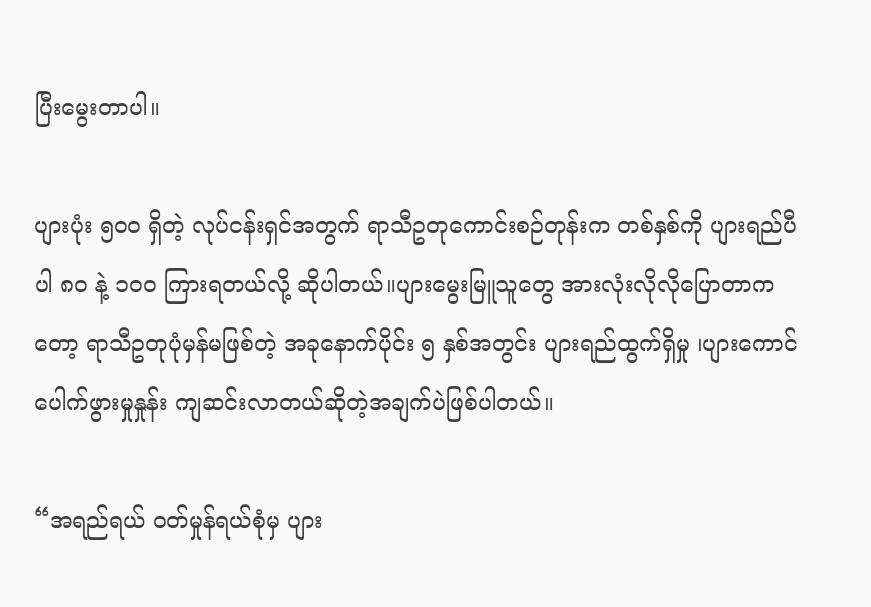ပြီးမွေးတာပါ။

ပျားပုံး ၅၀၀ ရှိတဲ့ လုပ်ငန်းရှင်အတွက် ရာသီဥတုကောင်းစဉ်တုန်းက တစ်နှစ်ကို ပျားရည်ပီပါ ၈၀ နဲ့ ၁၀၀ ကြားရတယ်လို့ ဆိုပါတယ်။ပျားမွေးမြူသူတွေ အားလုံးလိုလိုပြောတာကတော့ ရာသီဥတုပုံမှန်မဖြစ်တဲ့ အခုနောက်ပိုင်း ၅ နှစ်အတွင်း ပျားရည်ထွက်ရှိမှု ၊ပျားကောင်ပေါက်ဖွားမှုနှုန်း ကျဆင်းလာတယ်ဆိုတဲ့အချက်ပဲဖြစ်ပါတယ်။

“အရည်ရယ် ဝတ်မှုန်ရယ်စုံမှ ပျား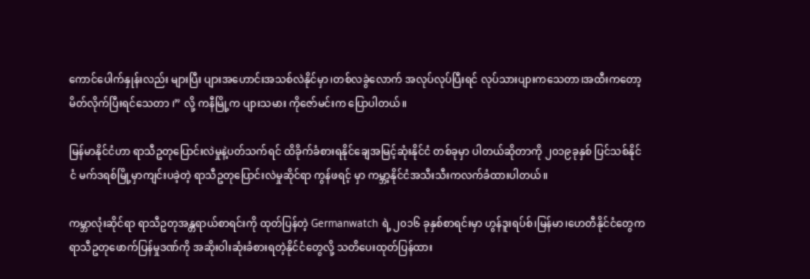ကောင်ပေါက်နှုန်းလည်း များပြီး ပျားအဟောင်းအသစ်လဲနိုင်မှာ၊တစ်လခွဲလောက် အလုပ်လုပ်ပြီးရင် လုပ်သားပျားကသေတာ၊အထီးကတော့ မိတ်လိုက်ပြီးရင်သေတာ ၊” လို့ ကနီမြို့က ပျားသမား ကိုဇော်မင်းက ပြောပါတယ်။

မြန်မာနိုင်ငံဟာ ရာသီဥတုပြောင်းလဲမှုနဲ့ပတ်သက်ရင် ထိခိုက်ခံစားရနိုင်ချေအမြင့်ဆုံးနိုင်ငံ တစ်ခုမှာ ပါတယ်ဆိုတာကို ၂၀၁၉ခုနှစ် ပြင်သစ်နိုင်ငံ မက်ဒရစ်မြို့မှာကျင်းပခဲ့တဲ့ ရာသီဥတုပြောင်းလဲမှုဆိုင်ရာ ကွန်ဖရင့် မှာ ကမ္ဘာ့နိုင်ငံအသီးသီးကလက်ခံထားပါတယ်။

ကမ္ဘာလုံးဆိုင်ရာ ရာသီဥတုအန္တရာယ်စာရင်းကို ထုတ်ပြန်တဲ့ Germanwatch ရဲ့ ၂၀၁၆ ခုနှစ်စာရင်းမှာ ဟွန်ဒူးရပ်စ်၊မြန်မာ၊ဟေတီနိုင်ငံတွေက ရာသီဥတုဖောက်ပြန်မှုဒဏ်ကို အဆိုးဝါးဆုံးခံစားရတဲ့နိုင်ငံတွေလို့ သတိပေးထုတ်ပြန်ထား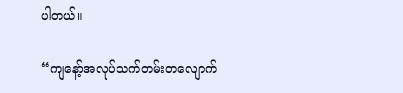ပါတယ်။

“ကျနော့်အလုပ်သက်တမ်းတလျောက်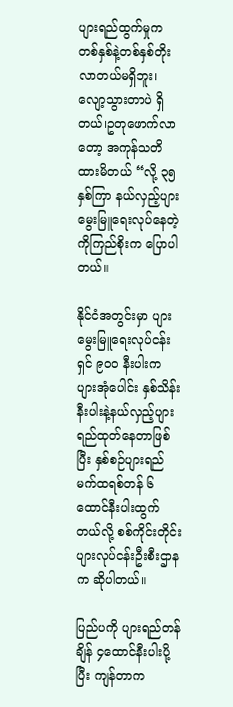ပျားရည်ထွက်မှုက တစ်နှစ်နဲ့တစ်နှစ်တိုးလာတယ်မရှိဘူး၊ လျော့သွားတာပဲ ရှိတယ်၊ဥတုဖောက်လာတော့ အကုန်သတိထားမိတယ် “လို့ ၃၅ နှစ်ကြာ နယ်လှည့်ပျားမွေးမြူရေးလုပ်နေတဲ့ ကိုကြည်စိုးက ပြောပါတယ်။

နိုင်ငံအတွင်းမှာ ပျားမွေးမြူရေးလုပ်ငန်းရှင် ၉၀၀ နီးပါးက ပျားအုံပေါင်း နှစ်သိန်း နီးပါးနဲ့နယ်လှည့်ပျားရည်ထုတ်နေတာဖြစ်ပြီး နှစ်စဉ်ပျားရည် မက်ထရစ်တန် ၆ထောင်နီးပါးထွက်တယ်လို့ စစ်ကိုင်းတိုင်းပျားလုပ်ငန်းဦးစီးဌာနက ဆိုပါတယ်။

ပြည်ပကို ပျားရည်တန်ချိန် ၄ထောင်နီးပါးပို့ပြီး ကျန်တာက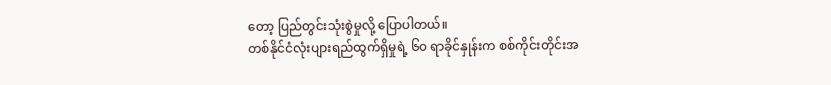တော့ ပြည်တွင်းသုံးစွဲမှုလို့ ပြောပါတယ်။
တစ်နိုင်ငံလုံးပျားရည်ထွက်ရှိမှုရဲ့ ၆၀ ရာခိုင်နှုန်းက စစ်ကိုင်းတိုင်းအ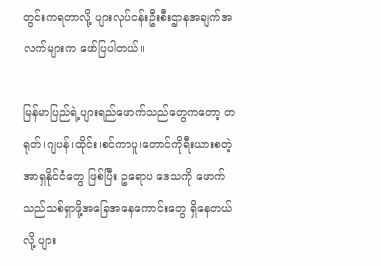တွင်းကရတာလို့ ပျားလုပ်ငန်းဦးစီးဌာနအချက်အလက်များက ဖော်ပြပါတယ်။

မြန်မာပြည်ရဲ့ပျားရည်ဖောက်သည်တွေကတော့ တရုတ်၊ဂျပန်၊ထိုင်း၊စင်ကာပူ၊တောင်ကိုရီးယားစတဲ့ အာရှနိုင်ငံတွေ ဖြစ်ပြီး ဥရောပ ဒေသကို ဖောက်သည်သစ်ရှာဖို့အခြေအနေကောင်းတွေ ရှိနေတယ်လို့ ပျား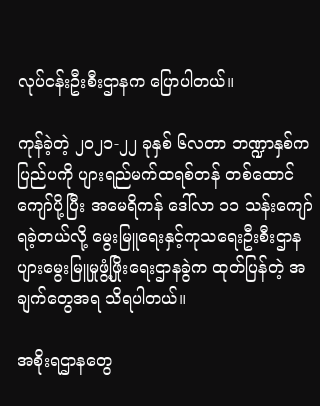လုပ်ငန်းဦးစီးဌာနက ပြောပါတယ်။

ကုန်ခဲ့တဲ့ ၂၀၂၁-၂၂ ခုနှစ် ၆လတာ ဘဏ္ဍာနှစ်က ပြည်ပကို ပျားရည်မက်ထရစ်တန် တစ်ထောင်ကျော်ပို့ပြီး အမေရိကန် ဒေါ်လာ ၁၁ သန်းကျော်ရခဲ့တယ်လို့ မွေးမြူရေးနှင့်ကုသရေးဦးစီးဌာန ပျားမွေးမြူမှုဖွံ့ဖြိုးရေးဌာနခွဲက ထုတ်ပြန်တဲ့ အချက်တွေအရ သိရပါတယ်။

အစိုးရဌာနတွေ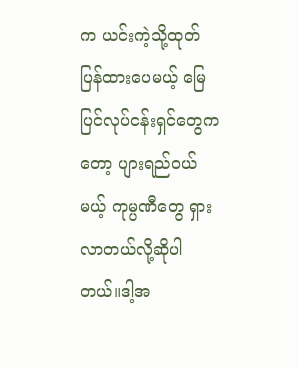က ယင်းကဲ့သို့ထုတ်ပြန်ထားပေမယ့် မြေပြင်လုပ်ငန်းရှင်တွေကတော့ ပျားရည်ဝယ်မယ့် ကုမ္ပဏီတွေ ရှားလာတယ်လို့ဆိုပါတယ်။ဒါ့အ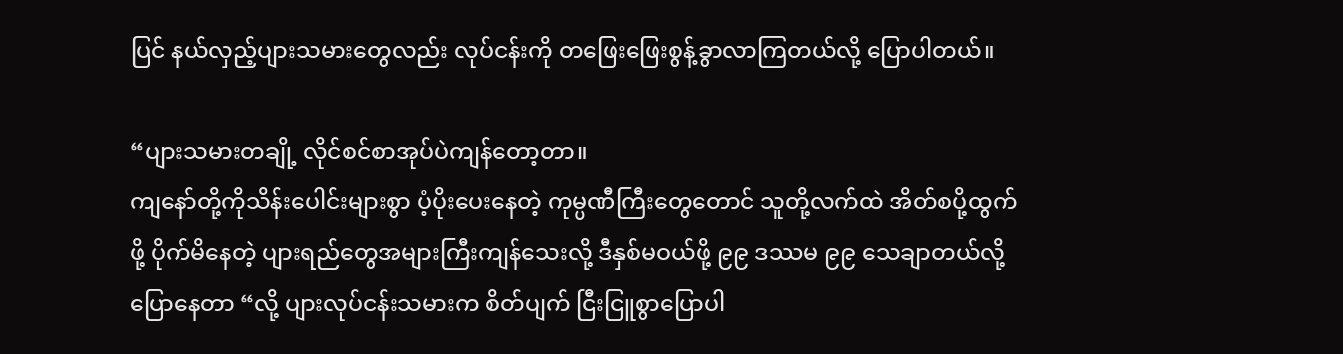ပြင် နယ်လှည့်ပျားသမားတွေလည်း လုပ်ငန်းကို တဖြေးဖြေးစွန့်ခွာလာကြတယ်လို့ ပြောပါတယ်။

“ပျားသမားတချို့ လိုင်စင်စာအုပ်ပဲကျန်တော့တာ။
ကျနော်တို့ကိုသိန်းပေါင်းများစွာ ပံ့ပိုးပေးနေတဲ့ ကုမ္ပဏီကြီးတွေတောင် သူတို့လက်ထဲ အိတ်စပို့ထွက်ဖို့ ပိုက်မိနေတဲ့ ပျားရည်တွေအများကြီးကျန်သေးလို့ ဒီနှစ်မဝယ်ဖို့ ၉၉ ဒဿမ ၉၉ သေချာတယ်လို့ပြောနေတာ “လို့ ပျားလုပ်ငန်းသမားက စိတ်ပျက် ငြီးငြူစွာပြောပါ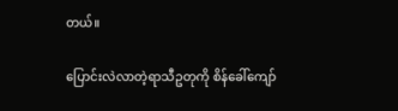တယ်။

ပြောင်းလဲလာတဲ့ရာသီဥတုကို စိန်ခေါ်ကျော်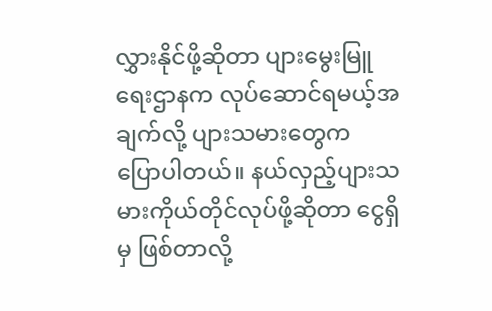လွှားနိုင်ဖို့ဆိုတာ ပျားမွေးမြူရေးဌာနက လုပ်ဆောင်ရမယ့်အချက်လို့ ပျားသမားတွေက ပြောပါတယ်။ နယ်လှည့်ပျားသမားကိုယ်တိုင်လုပ်ဖို့ဆိုတာ ငွေရှိမှ ဖြစ်တာလို့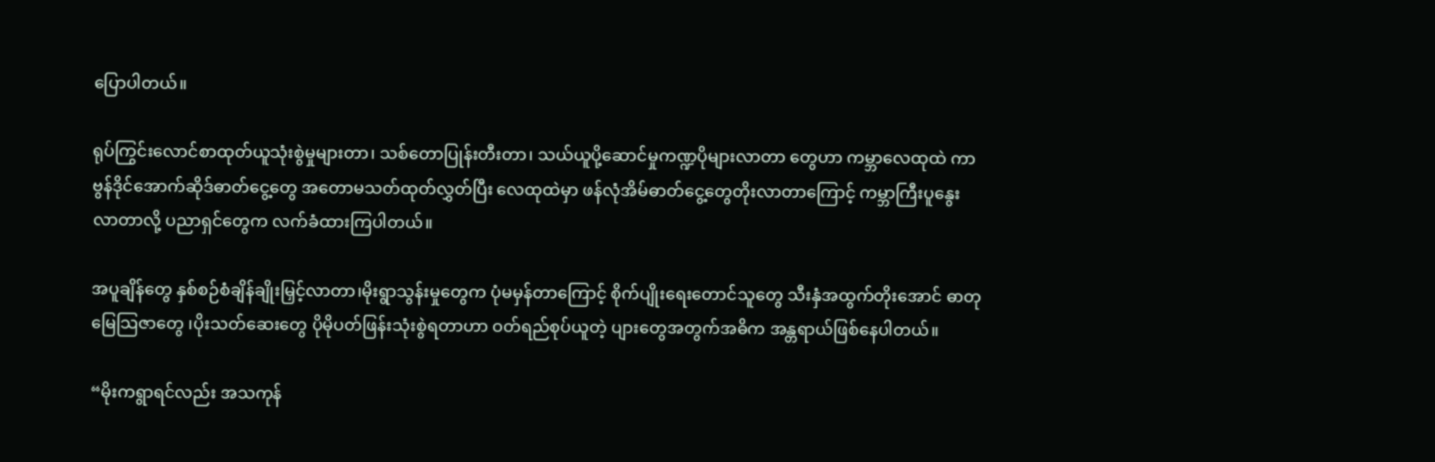ပြောပါတယ်။

ရုပ်ကြွင်းလောင်စာထုတ်ယူသုံးစွဲမှုများတာ၊ သစ်တောပြုန်းတီးတာ၊ သယ်ယူပို့ဆောင်မှုကဏ္ဍပိုများလာတာ တွေဟာ ကမ္ဘာလေထုထဲ ကာဗွန်ဒိုင်အောက်ဆိုဒ်ဓာတ်ငွေ့တွေ အတောမသတ်ထုတ်လွှတ်ပြီး လေထုထဲမှာ ဖန်လုံအိမ်ဓာတ်ငွေ့တွေတိုးလာတာကြောင့် ကမ္ဘာကြီးပူနွေးလာတာလို့ ပညာရှင်တွေက လက်ခံထားကြပါတယ်။

အပူချိန်တွေ နှစ်စဉ်စံချိန်ချိုးမြှင့်လာတာ၊မိုးရွာသွန်းမှုတွေက ပုံမမှန်တာကြောင့် စိုက်ပျိုးရေးတောင်သူတွေ သီးနှံအထွက်တိုးအောင် ဓာတုမြေသြဇာတွေ ၊ပိုးသတ်ဆေးတွေ ပိုမိုပတ်ဖြန်းသုံးစွဲရတာဟာ ဝတ်ရည်စုပ်ယူတဲ့ ပျားတွေအတွက်အဓိက အန္တရာယ်ဖြစ်နေပါတယ်။

“မိုးကရွာရင်လည်း အသကုန်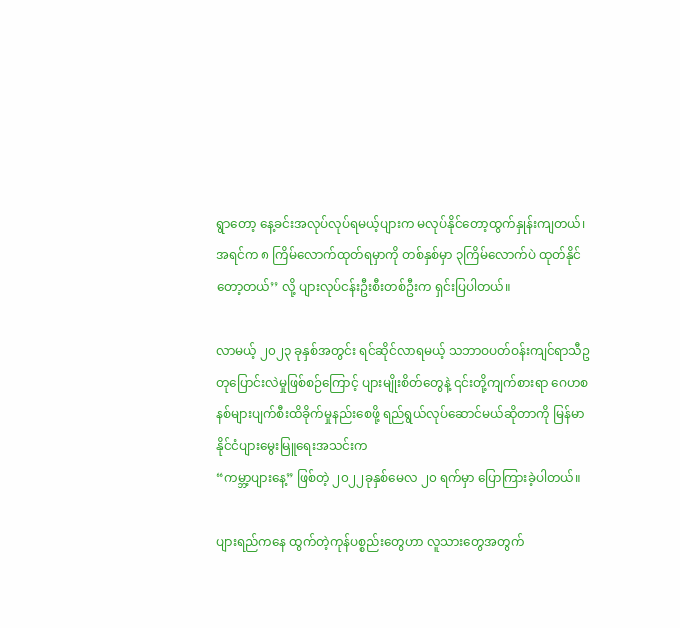ရွာတော့ နေ့ခင်းအလုပ်လုပ်ရမယ့်ပျားက မလုပ်နိုင်တော့ထွက်နှုန်းကျတယ်၊ အရင်က ၈ ကြိမ်လောက်ထုတ်ရမှာကို တစ်နှစ်မှာ ၃ကြိမ်လောက်ပဲ ထုတ်နိုင်တော့တယ်’’ လို့ ပျားလုပ်ငန်းဦးစီးတစ်ဦးက ရှင်းပြပါတယ်။

လာမယ့် ၂၀၂၃ ခုနှစ်အတွင်း ရင်ဆိုင်လာရမယ့် သဘာဝပတ်ဝန်းကျင်ရာသီဥတုပြောင်းလဲမှုဖြစ်စဉ်ကြောင့် ပျားမျိုးစိတ်တွေနဲ့ ၎င်းတို့ကျက်စားရာ ဂေဟစနစ်များပျက်စီးထိခိုက်မှုနည်းစေဖို့ ရည်ရွယ်လုပ်ဆောင်မယ်ဆိုတာကို မြန်မာနိုင်ငံပျားမွေးမြူရေးအသင်းက
“ကမ္ဘာ့ပျားနေ့” ဖြစ်တဲ့ ၂၀၂၂ခုနှစ်မေလ ၂၀ ရက်မှာ ပြောကြားခဲ့ပါတယ်။

ပျားရည်ကနေ ထွက်တဲ့ကုန်ပစ္စည်းတွေဟာ လူသားတွေအတွက်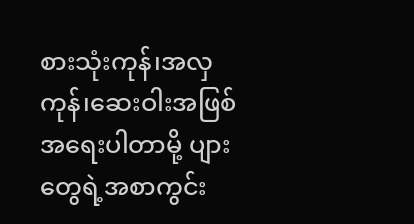စားသုံးကုန်၊အလှကုန်၊ဆေးဝါးအဖြစ်အရေးပါတာမို့ ပျားတွေရဲ့အစာကွင်း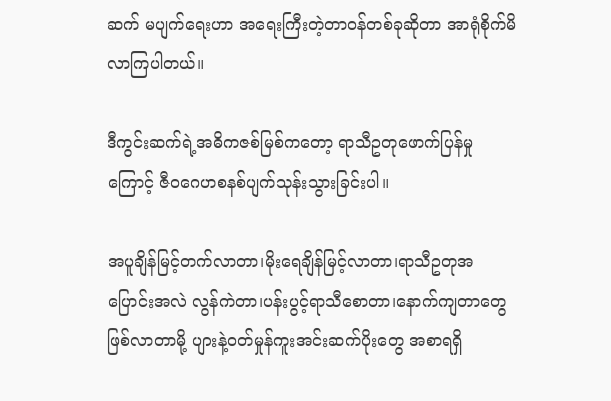ဆက် မပျက်ရေးဟာ အရေးကြီးတဲ့တာဝန်တစ်ခုဆိုတာ အာရုံစိုက်မိလာကြပါတယ်။

ဒီကွင်းဆက်ရဲ့အဓိကဇစ်မြစ်ကတော့ ရာသီဥတုဖောက်ပြန်မှုကြောင့် ဇီဝဂေဟစနစ်ပျက်သုန်းသွားခြင်းပါ။

အပူချိန်မြင့်တက်လာတာ၊မိုးရေချိန်မြင့်လာတာ၊ရာသီဥတုအပြောင်းအလဲ လွန်ကဲတာ၊ပန်းပွင့်ရာသီစောတာ၊နောက်ကျတာတွေ ဖြစ်လာတာမို့ ပျားနဲ့ဝတ်မှုန်ကူးအင်းဆက်ပိုးတွေ အစာရရှိ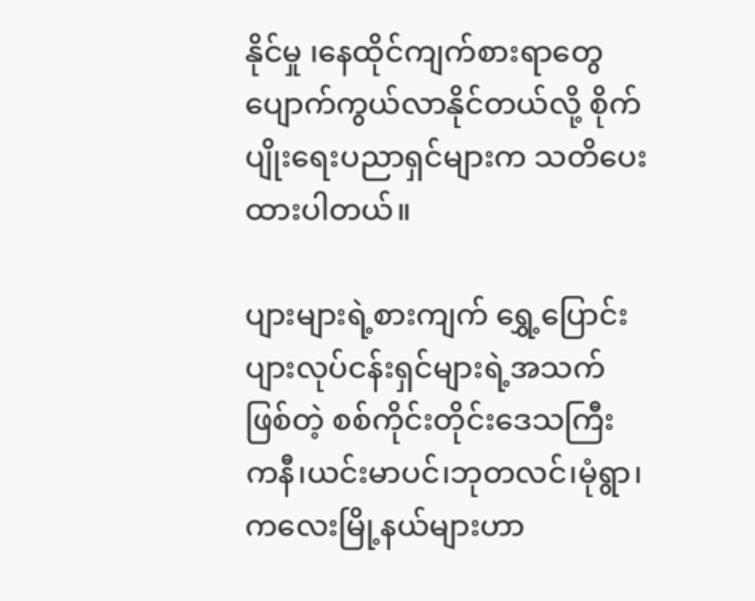နိုင်မှု ၊နေထိုင်ကျက်စားရာတွေ ပျောက်ကွယ်လာနိုင်တယ်လို့ စိုက်ပျိုးရေးပညာရှင်များက သတိပေးထားပါတယ်။

ပျားများရဲ့စားကျက် ရွှေ့ပြောင်းပျားလုပ်ငန်းရှင်များရဲ့အသက်ဖြစ်တဲ့ စစ်ကိုင်းတိုင်းဒေသကြီး ကနီ၊ယင်းမာပင်၊ဘုတလင်၊မုံရွာ၊ ကလေးမြို့နယ်များဟာ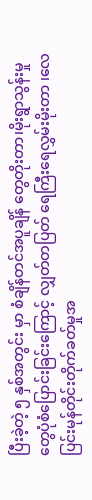ပြီးခဲ့တဲ့ ၅ နှစ်အတွင်း မှာ စံချိန်တင်အပူချိန် တွေတိုးတာ၊မိုးရွာသွန်းမှုတွေပုံစံပြောင်းခြင်းကြောင့် လျှတ်တပြတ် ရေကြီးရေလွှမ်းမိုးတာ ၊လေပြင်းမုန်တိုင်းတိုက်ခတ်မှုအ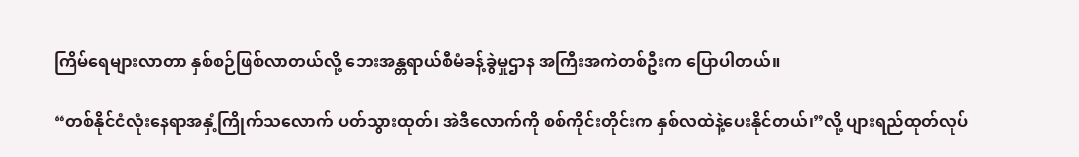ကြိမ်ရေများလာတာ နှစ်စဉ်ဖြစ်လာတယ်လို့ ဘေးအန္တရာယ်စီမံခန့်ခွဲမှုဌာန အကြီးအကဲတစ်ဦးက ပြောပါတယ်။

“တစ်နိုင်ငံလုံးနေရာအနှံ့ကြိုက်သလောက် ပတ်သွားထုတ်၊ အဲဒီလောက်ကို စစ်ကိုင်းတိုင်းက နှစ်လထဲနဲ့ပေးနိုင်တယ်၊”လို့ ပျားရည်ထုတ်လုပ်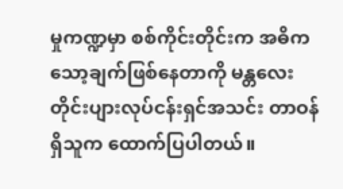မှုကဏ္ဍမှာ စစ်ကိုင်းတိုင်းက အဓိက သော့ချက်ဖြစ်နေတာကို မန္တလေးတိုင်းပျားလုပ်ငန်းရှင်အသင်း တာဝန်ရှိသူက ထောက်ပြပါတယ်။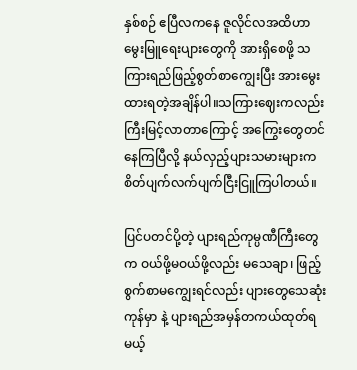နှစ်စဉ် ဧပြီလကနေ ဇူလိုင်လအထိဟာ မွေးမြူရေးပျားတွေကို အားရှိစေဖို့ သကြားရည်ဖြည့်စွတ်စာကျွေးပြီး အားမွေးထားရတဲ့အချိန်ပါ။သကြားဈေးကလည်းကြီးမြင့်လာတာကြောင့် အကြွေးတွေတင်နေကြပြီလို့ နယ်လှည့်ပျားသမားများက စိတ်ပျက်လက်ပျက်ငြီးငြူကြပါတယ်။

ပြင်ပတင်ပို့တဲ့ ပျားရည်ကုမ္ပဏီကြီးတွေက ဝယ်ဖို့မဝယ်ဖို့လည်း မသေချာ၊ ဖြည့်စွက်စာမကျွေးရင်လည်း ပျားတွေသေဆုံးကုန်မှာ နဲ့ ပျားရည်အမှန်တကယ်ထုတ်ရမယ့်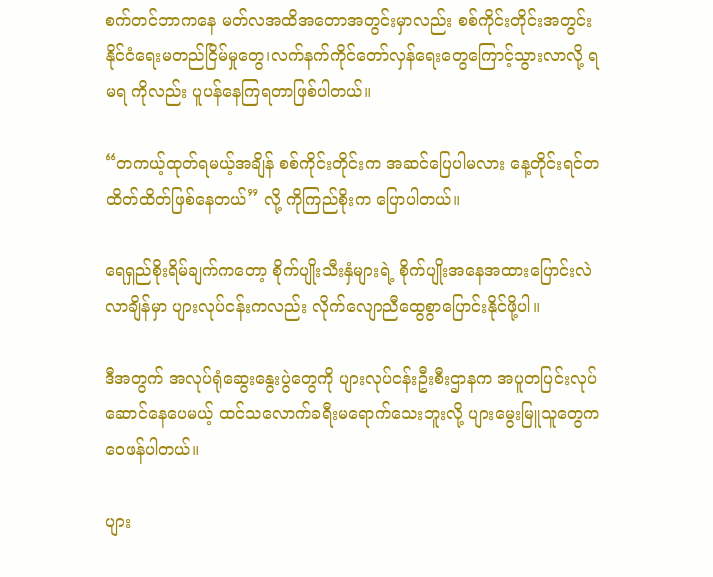စက်တင်ဘာကနေ မတ်လအထိအတောအတွင်းမှာလည်း စစ်ကိုင်းတိုင်းအတွင်း နိုင်ငံရေးမတည်ငြိမ်မှုတွေ၊လက်နက်ကိုင်တော်လှန်ရေးတွေကြောင့်သွားလာလို့ ရမရ ကိုလည်း ပူပန်နေကြရတာဖြစ်ပါတယ်။

“တကယ့်ထုတ်ရမယ့်အချိန် စစ်ကိုင်းတိုင်းက အဆင်ပြေပါမလား နေ့တိုင်းရင်တထိတ်ထိတ်ဖြစ်နေတယ်” လို့ ကိုကြည်စိုးက ပြောပါတယ်။

ရေရှည်စိုးရိမ်ချက်ကတော့ စိုက်ပျိုးသီးနှံများရဲ့ စိုက်ပျိုးအနေအထားပြောင်းလဲလာချိန်မှာ ပျားလုပ်ငန်းကလည်း လိုက်လျောညီထွေစွာပြောင်းနိုင်ဖို့ပါ။

ဒီအတွက် အလုပ်ရုံဆွေးနွေးပွဲတွေကို ပျားလုပ်ငန်းဦးစီးဌာနက အပူတပြင်းလုပ်ဆောင်နေပေမယ့် ထင်သလောက်ခရီးမရောက်သေးဘူးလို့ ပျားမွေးမြူသူတွေက ဝေဖန်ပါတယ်။

ပျား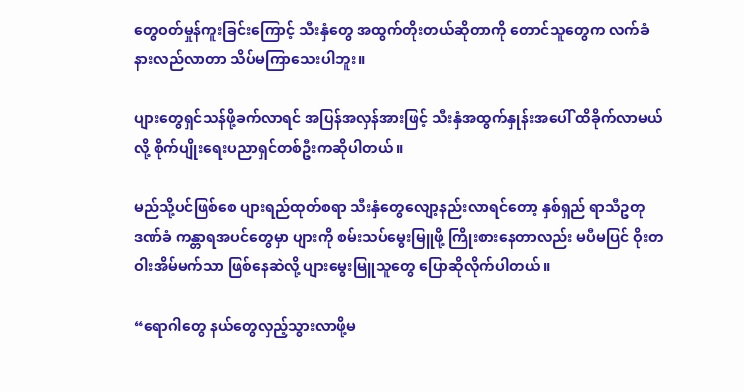တွေဝတ်မှုန်ကူးခြင်းကြောင့် သီးနှံတွေ အထွက်တိုးတယ်ဆိုတာကို တောင်သူတွေက လက်ခံနားလည်လာတာ သိပ်မကြာသေးပါဘူး။

ပျားတွေရှင်သန်ဖို့ခက်လာရင် အပြန်အလှန်အားဖြင့် သီးနှံအထွက်နှုန်းအပေါ် ထိခိုက်လာမယ်လို့ စိုက်ပျိုးရေးပညာရှင်တစ်ဦးကဆိုပါတယ်။

မည်သို့ပင်ဖြစ်စေ ပျားရည်ထုတ်စရာ သီးနှံတွေလျော့နည်းလာရင်တော့ နှစ်ရှည် ရာသီဥတုဒဏ်ခံ ကန္တာရအပင်တွေမှာ ပျားကို စမ်းသပ်မွေးမြူဖို့ ကြိုးစားနေတာလည်း မပီမပြင် ဝိုးတဝါးအိမ်မက်သာ ဖြစ်နေဆဲလို့ ပျားမွေးမြူသူတွေ ပြောဆိုလိုက်ပါတယ်။

“ရောဂါတွေ နယ်တွေလှည့်သွားလာဖို့မ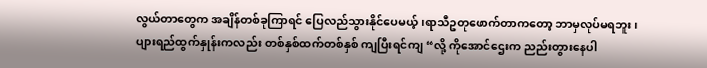လွယ်တာတွေက အချိန်တစ်ခုကြာရင် ပြေလည်သွားနိုင်ပေမယ့် ၊ရာသီဥတုဖောက်တာကတော့ ဘာမှလုပ်မရဘူး၊ ပျားရည်ထွက်နှုန်းကလည်း တစ်နှစ်ထက်တစ်နှစ် ကျပြီးရင်ကျ “လို့ ကိုအောင်ဌေးက ညည်းတွားနေပါ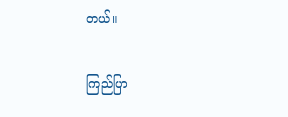တယ်။

ကြည်ပြာ